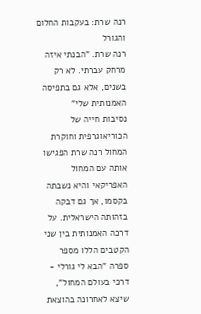רנה שרת: בעקבות החלום והגורל
רנה שרת. "הבנתי איזה מרחק עברתי. לא רק בשנים, אלא גם בתפיסה האמנותית שלי"
נסיבות חייה של הכוריאוגרפית וחוקרת המחול רנה שרת הפגישו אותה עם המחול האפריקאי והיא נשבתה בקסמו, אך גם דבקה בזהותה הישראלית. על דרכה האמנותית בין שני הקטבים הללו מספר ספרה "הבא לי גורלי - דרכי בעולם המחול", שיצא לאחרונה בהוצאת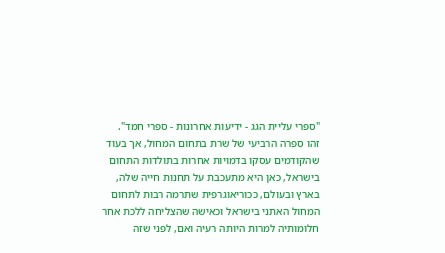"ספרי עליית הגג - ידיעות אחרונות - ספרי חמד".
זהו ספרה הרביעי של שרת בתחום המחול, אך בעוד שהקודמים עסקו בדמויות אחרות בתולדות התחום בישראל, כאן היא מתעכבת על תחנות חייה שלה, בארץ ובעולם, ככוריאוגרפית שתרמה רבות לתחום המחול האתני בישראל וכאישה שהצליחה ללכת אחר חלומותיה למרות היותה רעיה ואם, לפני שזה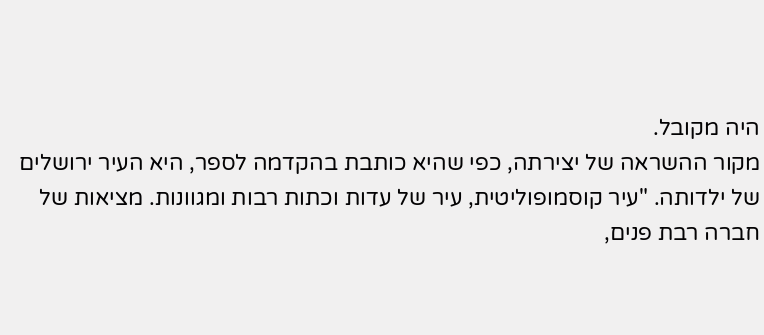היה מקובל.
מקור ההשראה של יצירתה, כפי שהיא כותבת בהקדמה לספר, היא העיר ירושלים של ילדותה. "עיר קוסמופוליטית, עיר של עדות וכתות רבות ומגוונות. מציאות של חברה רבת פנים,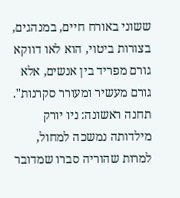ששוני באורח חיים, במנהגים, בצורות ביטוי, הוא לאו דווקא גורם מפריד בין אנשים, אלא גורם מעשיר ומעורר סקרנות".
תחנה ראשונה: ניו יורק
מילדותה נמשכה למחול, למרות שהוריה סברו שמדובר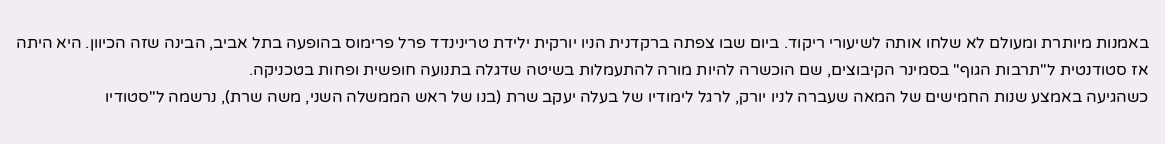באמנות מיותרת ומעולם לא שלחו אותה לשיעורי ריקוד. ביום שבו צפתה ברקדנית הניו יורקית ילידת טרינינדד פרל פרימוס בהופעה בתל אביב, הבינה שזה הכיוון. היא היתה אז סטודנטית ל"תרבות הגוף" בסמינר הקיבוצים, שם הוכשרה להיות מורה להתעמלות בשיטה שדגלה בתנועה חופשית ופחות בטכניקה.
כשהגיעה באמצע שנות החמישים של המאה שעברה לניו יורק, לרגל לימודיו של בעלה יעקב שרת (בנו של ראש הממשלה השני, משה שרת), נרשמה ל"סטודיו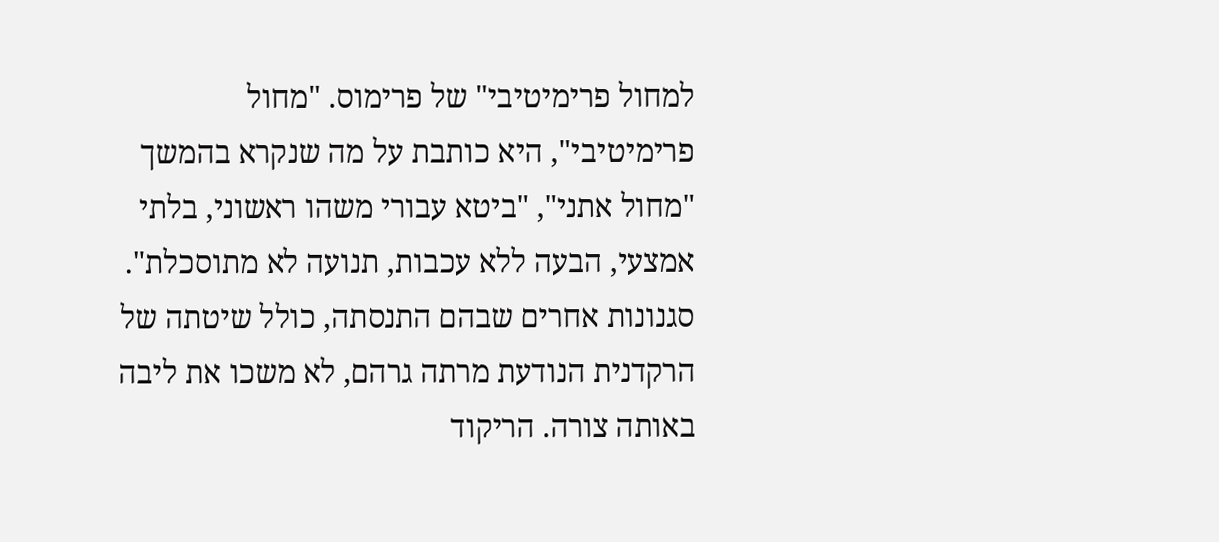למחול פרימיטיבי" של פרימוס. "מחול פרימיטיבי", היא כותבת על מה שנקרא בהמשך "מחול אתני", "ביטא עבורי משהו ראשוני, בלתי אמצעי, הבעה ללא עכבות, תנועה לא מתוסכלת". סגנונות אחרים שבהם התנסתה, כולל שיטתה של הרקדנית הנודעת מרתה גרהם, לא משכו את ליבה באותה צורה. הריקוד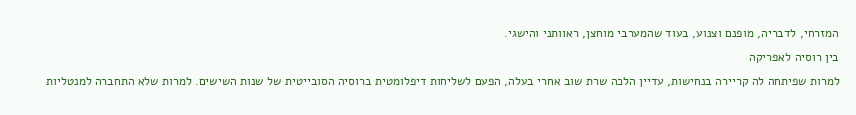המזרחי, לדבריה, מופנם וצנוע, בעוד שהמערבי מוחצן, ראוותני והישגי.
בין רוסיה לאפריקה
למרות שפיתחה לה קריירה בנחישות, עדיין הלכה שרת שוב אחרי בעלה, הפעם לשליחות דיפלומטית ברוסיה הסובייטית של שנות השישים. למרות שלא התחברה למנטליות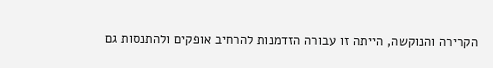הקרירה והנוקשה, הייתה זו עבורה הזדמנות להרחיב אופקים ולהתנסות גם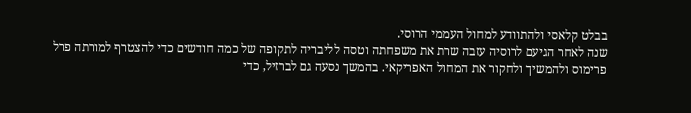בבלט קלאסי ולהתוודע למחול העממי הרוסי.
שנה לאחר הגיעם לרוסיה עזבה שרת את משפחתה וטסה לליבריה לתקופה של כמה חודשים כדי להצטרף למורתה פרל פרימוס ולהמשיך ולחקור את המחול האפריקאי. בהמשך נסעה גם לברזיל, כדי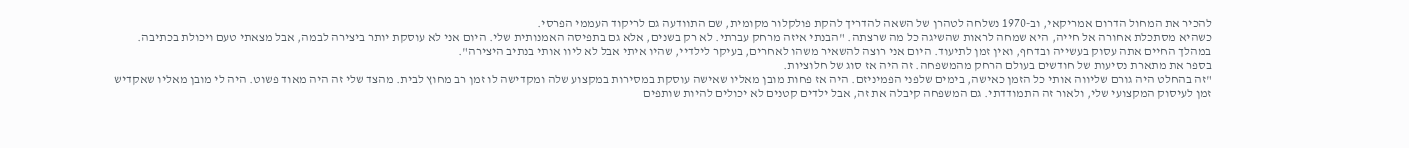להכיר את המחול הדרום אמריקאי, וב-1970 נשלחה לטהרן של השאה להדריך להקת פולקלור מקומית, שם התוודעה גם לריקוד העממי הפרסי.
כשהיא מסתכלת אחורה אל חייה, היא שמחה לראות שהשיגה כל מה שרצתה. "הבנתי איזה מרחק עברתי. לא רק בשנים, אלא גם בתפיסה האמנותית שלי. היום אני לא עוסקת יותר ביצירה לבמה, אבל מצאתי טעם ויכולת בכתיבה. במהלך החיים אתה עסוק בעשייה ובדחף, ואין זמן לתיעוד. היום אני רוצה להשאיר משהו לאחרים, בעיקר לילדיי, שהיו איתי אבל לא ליוו אותי בנתיב היצירה".
בספר את מתארת נסיעות של חודשים בעולם הרחק מהמשפחה. זה היה אז סוג של חלוציות.
"זה בהחלט היה גורם שליווה אותי כל הזמן כאישה, בימים שלפני הפמיניזם. היה אז פחות מובן מאליו שאישה עוסקת במסירות במקצוע שלה ומקדישה לו זמן רב מחוץ לבית. מהצד שלי זה היה מאוד פשוט. היה לי מובן מאליו שאקדיש זמן לעיסוק המקצועי שלי, ולאור זה התמודדתי. גם המשפחה קיבלה את זה, אבל ילדים קטנים לא יכולים להיות שותפים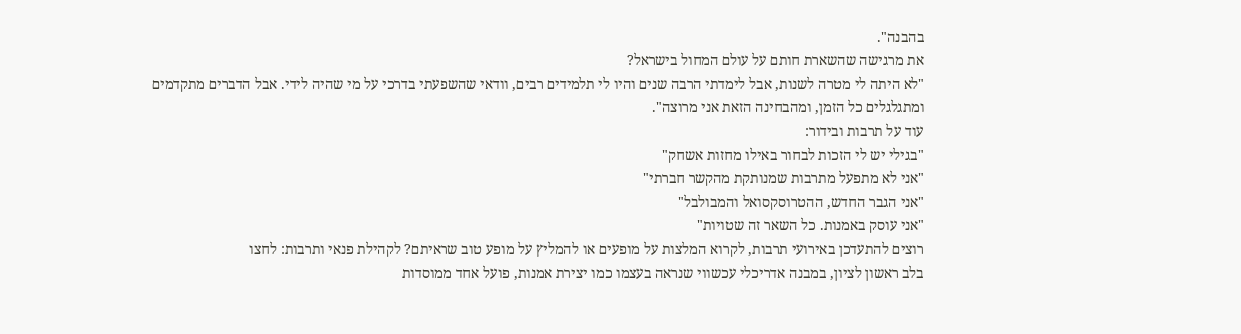בהבנה".
את מרגישה שהשארת חותם על עולם המחול בישראל?
"לא היתה לי מטרה לשנות, אבל לימדתי הרבה שנים והיו לי תלמידים רבים, וודאי שהשפעתי בדרכי על מי שהיה לידי. אבל הדברים מתקדמים ומתגלגלים כל הזמן, ומהבחינה הזאת אני מרוצה".
עוד על תרבות ובידור:
"בגילי יש לי הזכות לבחור באילו מחזות אשחק"
"אני לא מתפעל מתרבות שמנותקת מהקשר חברתי"
"אני הגבר החדש, ההטרוסקסואל והמבולבל"
"אני עוסק באמנות. כל השאר זה שטויות"
רוצים להתעדכן באירועי תרבות, לקרוא המלצות על מופעים או להמליץ על מופע טוב שראיתם? לקהילת פנאי ותרבות: לחצו
בלב ראשון לציון, במבנה אדריכלי עכשווי שנראה בעצמו כמו יצירת אמנות, פועל אחד ממוסדות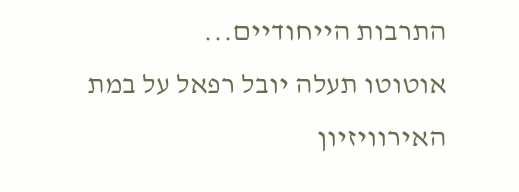התרבות הייחודיים...
אוטוטו תעלה יובל רפאל על במת האירוויזיון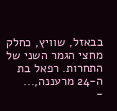בבאזל, שוויץ, כחלק מחצי הגמר השני של התחרות. רפאל בת ה-24 מרעננה,...
-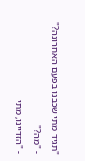"תגיד מתי שכבנו בפעם האחרונה?"
- "מה?"
- "הזדיינו, מתי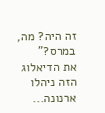זה היה? מה, במרס?"
את הדיאלוג הזה ניהלו ארנונה...